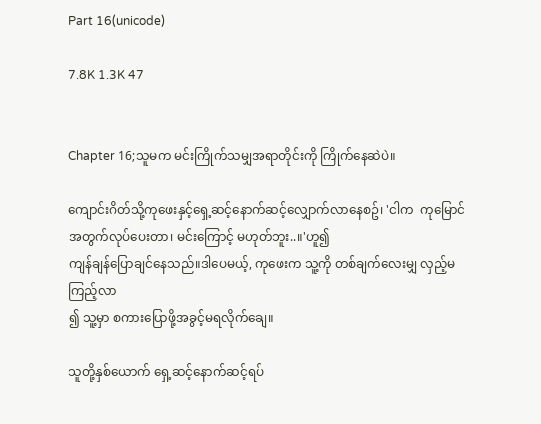Part 16(unicode)

7.8K 1.3K 47


Chapter 16;သူမက မင်းကြိုက်သမျှအရာတိုင်းကို ကြိုက်နေဆဲပဲ။

ကျောင်းဂိတ်သို့ကုဖေးနှင့်ရှေ့ဆင့်နောက်ဆင့်လျှောက်လာနေစဥ်၊ 'ငါက  ကုမြောင်အတွက်လုပ်ပေးတာ၊ မင်းကြောင့် မဟုတ်ဘူး..။'ဟူ၍
ကျန်ချန်ပြောချင်နေသည်။ဒါပေမယ့်, ကုဖေးက သူ့ကို တစ်ချက်လေးမျှ လှည့်မကြည့်လာ
၍ သူ့မှာ စကားပြောဖို့အခွင့်မရလိုက်ချေ။

သူတို့နှစ်ယောက် ရှေ့ဆင့်နောက်ဆင့်ရပ်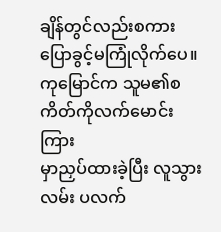ချိန်တွင်လည်းစကားပြောခွင့်မကြုံလိုက်ပေ။ ကုမြောင်က သူမ၏စကိတ်ကိုလက်မောင်းကြား
မှာညှပ်ထားခဲ့ပြီး လူသွားလမ်း ပလက်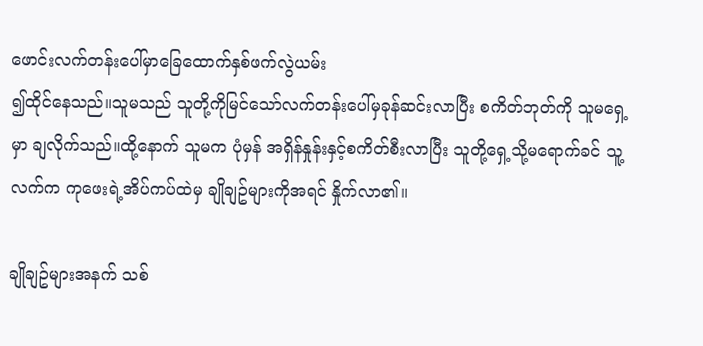ဖောင်းလက်တန်းပေါ်မှာခြေထောက်နှစ်ဖက်လွဲယမ်း
၍ထိုင်နေသည်။သူမသည် သူတို့ကိုမြင်သော်လက်တန်းပေါ်မှခုန်ဆင်းလာပြီး စကိတ်ဘုတ်ကို သူမရှေ့မှာ ချလိုက်သည်။ထို့နောက် သူမက ပုံမှန် အရှိန်နှုန်းနှင့်စကိတ်စီးလာပြီး သူတို့ရှေ့သို့မရောက်ခင် သူ့လက်က ကုဖေးရဲ့အိပ်ကပ်ထဲမှ ချိုချဥ်များကိုအရင် နှိုက်လာ၏။

ချိုချဥ်များအနက် သစ်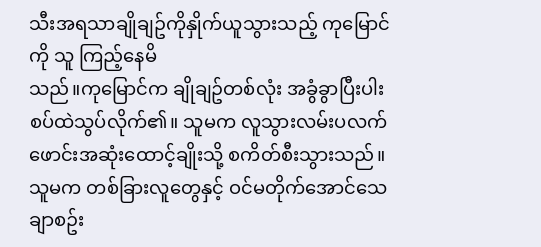သီးအရသာချိုချဥ်ကိုနှိုက်ယူသွားသည့် ကုမြောင်ကို သူ ကြည့်နေမိ
သည်။ကုမြောင်က ချိုချဥ်တစ်လုံး အခွံခွာပြီးပါးစပ်ထဲသွပ်လိုက်၏။ သူမက လူသွားလမ်းပလက်ဖောင်းအဆုံးထောင့်ချိုးသို့ စကိတ်စီးသွားသည်။ သူမက တစ်ခြားလူတွေနှင့် ဝင်မတိုက်အောင်သေချာစဥ်း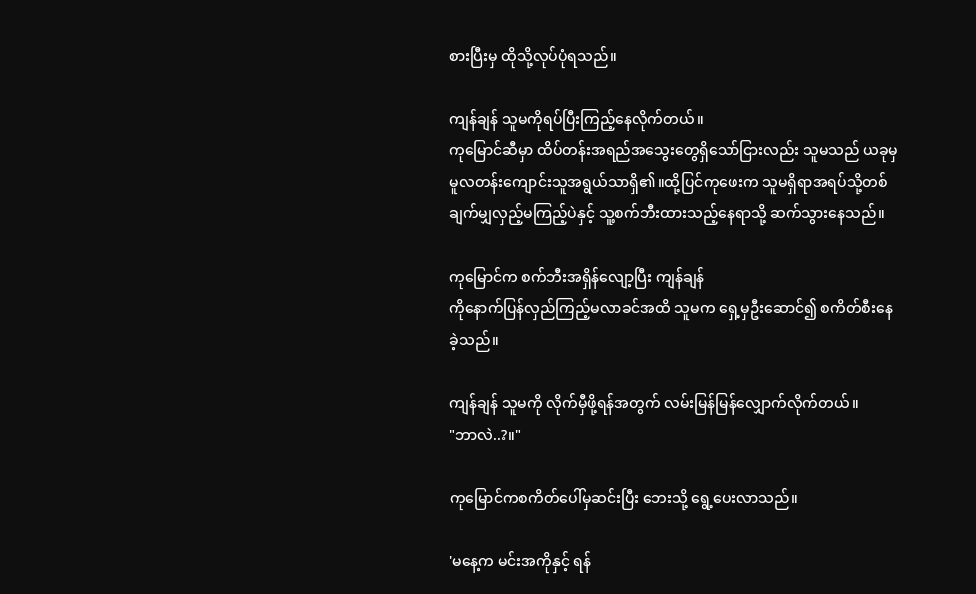စားပြီးမှ ထိုသို့လုပ်ပုံရသည်။

ကျန်ချန် သူမကိုရပ်ပြီးကြည့်နေလိုက်တယ်။
ကုမြောင်ဆီမှာ ထိပ်တန်းအရည်အသွေးတွေရှိသော်ငြားလည်း သူမသည် ယခုမှမူလတန်းကျောင်းသူအရွယ်သာရှိ၏။ထို့ပြင်ကုဖေးက သူမရှိရာအရပ်သို့တစ်ချက်မျှလှည့်မကြည့်ပဲနှင့် သူ့စက်ဘီးထားသည့်နေရာသို့ ဆက်သွားနေသည်။

ကုမြောင်က စက်ဘီးအရှိန်လျော့ပြီး ကျန်ချန်
ကိုနောက်ပြန်လှည်ကြည့်မလာခင်အထိ သူမက ရှေ့မှဦးဆောင်၍ စကိတ်စီးနေခဲ့သည်။

ကျန်ချန် သူမကို လိုက်မှီဖို့ရန်အတွက် လမ်းမြန်မြန်လျှောက်လိုက်တယ်။
"ဘာလဲ..?။"

ကုမြောင်ကစကိတ်ပေါ်မှဆင်းပြီး ဘေးသို့ ရွေ့ပေးလာသည်။

'မနေ့က မင်းအကိုနှင့် ရန်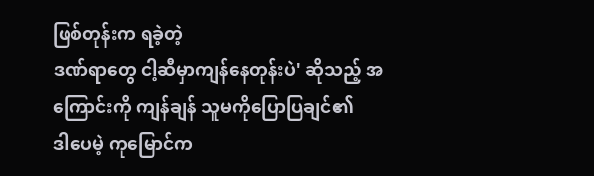ဖြစ်တုန်းက ရခဲ့တဲ့
ဒဏ်ရာတွေ ငါ့ဆီမှာကျန်နေတုန်းပဲ' ဆိုသည့် အကြောင်းကို ကျန်ချန် သူမကိုပြောပြချင်၏
ဒါပေမဲ့ ကုမြောင်က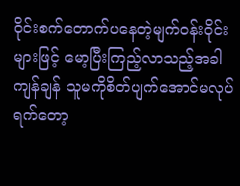ဝိုင်းစက်တောက်ပနေတဲ့မျက်ဝန်းဝိုင်းများဖြင့် မော့ပြီးကြည့်လာသည့်အခါ ကျန်ချန် သူမကိုစိတ်ပျက်အောင်မလုပ်
ရက်တော့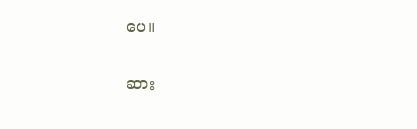ပေ။

ဆား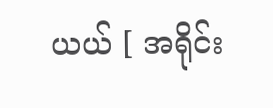ယယ် [ အရိုင်း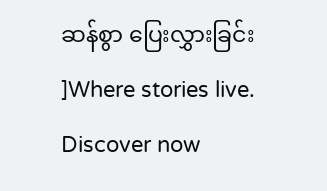ဆန်စွာ ပြေးလွှားခြင်း ]Where stories live. Discover now